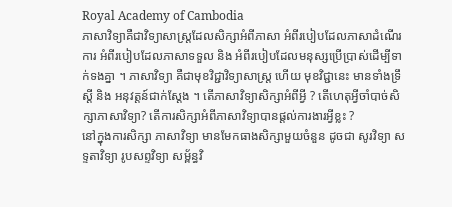Royal Academy of Cambodia
ភាសាវិទ្យាគឺជាវិទ្យាសាស្ត្រដែលសិក្សាអំពីភាសា អំពីរបៀបដែលភាសាដំណើរការ អំពីរបៀបដែលភាសាទទួល និង អំពីរបៀបដែលមនុស្សប្រើប្រាស់ដើម្បីទាក់ទងគ្នា ។ ភាសាវិទ្យា គឺជាមុខវិជ្ជាវិទ្យាសាស្ត្រ ហើយ មុខវិជ្ជានេះ មានទាំងទ្រឹស្តី និង អនុវត្តន៍ជាក់ស្តែង ។ តើភាសាវិទ្យាសិក្សាអំពីអ្វី ? តើហេតុអ្វីចាំបាច់សិក្សាភាសាវិទ្យា? តើការសិក្សាអំពីភាសាវិទ្យាបានផ្តល់ការងារអ្វីខ្លះ ?
នៅក្នុងការសិក្សា ភាសាវិទ្យា មានមែកធាងសិក្សាមួយចំនួន ដូចជា សូរវិទ្យា សទ្ទតាវិទ្យា រូបសព្ទវិទ្យា សម្ព័ន្ធវិ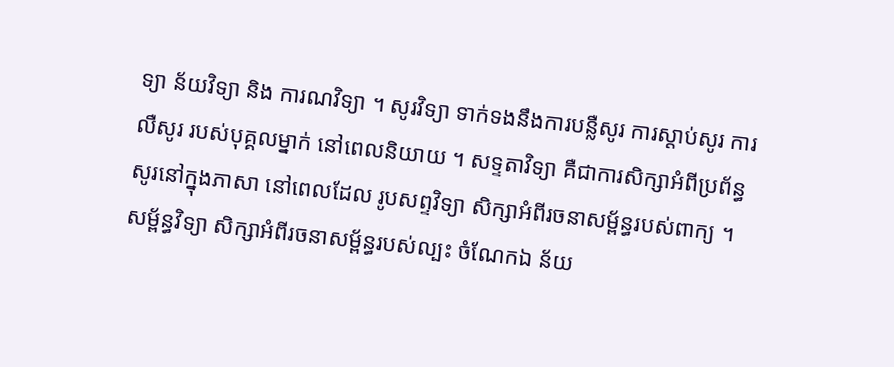ទ្យា ន័យវិទ្យា និង ការណវិទ្យា ។ សូរវិទ្យា ទាក់ទងនឹងការបន្លឺសូរ ការស្តាប់សូរ ការលឺសូរ របស់បុគ្គលម្នាក់ នៅពេលនិយាយ ។ សទ្ទតាវិទ្យា គឺជាការសិក្សាអំពីប្រព័ន្ធសូរនៅក្នុងភាសា នៅពេលដែល រូបសព្ទវិទ្យា សិក្សាអំពីរចនាសម្ព័ន្ធរបស់ពាក្យ ។ សម្ព័ន្ធវិទ្យា សិក្សាអំពីរចនាសម្ព័ន្ធរបស់ល្បះ ចំណែកឯ ន័យ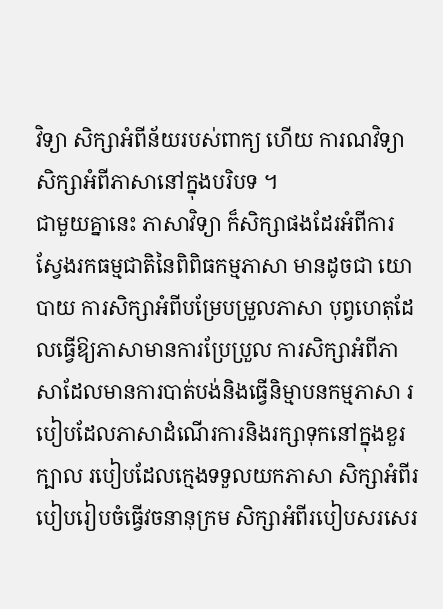វិទ្យា សិក្សាអំពីន័យរបស់ពាក្យ ហើយ ការណវិទ្យា សិក្សាអំពីភាសានៅក្នុងបរិបទ ។
ជាមួយគ្នានេះ ភាសាវិទ្យា ក៏សិក្សាផងដែរអំពីការស្វែងរកធម្មជាតិនៃពិពិធកម្មភាសា មានដូចជា យោបាយ ការសិក្សាអំពីបម្រែបម្រួលភាសា បុព្វហេតុដែលធ្វើឱ្យភាសាមានការប្រែប្រួល ការសិក្សាអំពីភាសាដែលមានការបាត់បង់និងធ្វើនិម្មាបនកម្មភាសា របៀបដែលភាសាដំណើរការនិងរក្សាទុកនៅក្នុងខួរក្បាល របៀបដែលក្មេងទទួលយកភាសា សិក្សាអំពីរបៀបរៀបចំធ្វើវចនានុក្រម សិក្សាអំពីរបៀបសរសេរ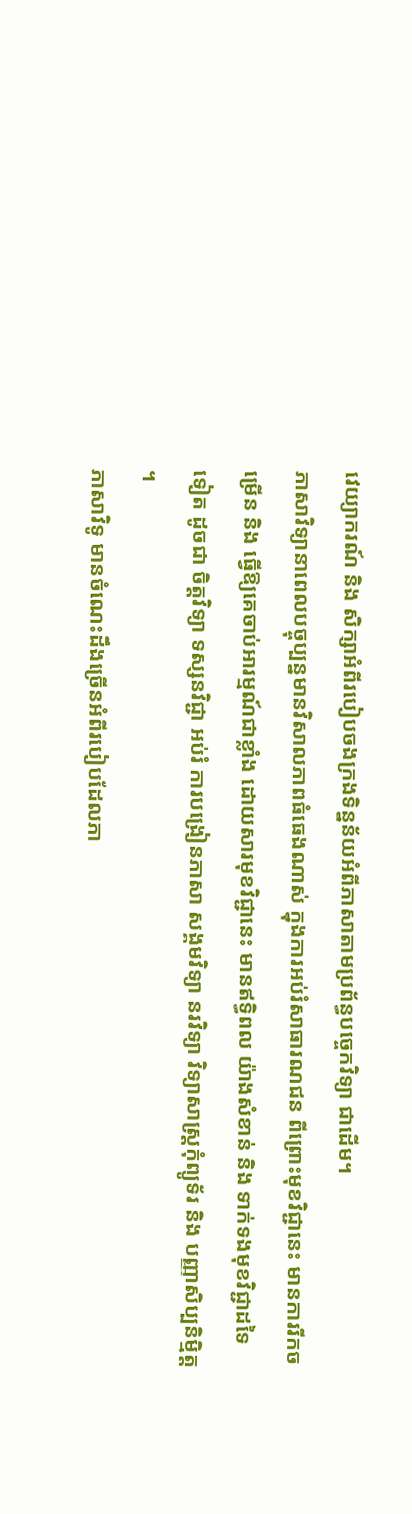វេយ្យាករណ៍ និង សិក្សាអំពីរបៀបចងក្រងទិន្នន័យអំពីភាសាតាមប្រព័ន្ធបច្ចេកវិទ្យា ជាដើម។
ភាសាវិទ្យានាពេលបច្ចុប្បន្នមានវិសាលភាពធំធេងណាស់ ក្នុងការអប់រំសាធារណជន ពីព្រោះមុខវិជ្ជានេះ មានការរីកចម្រើន និង ធ្វើឱ្យគេចាប់អារម្មណ៍ជាខ្លាំង ដោយសារមុខវិជ្ជានេះ មានឥទ្ធិពល យ៉ាងសំខាន់ និង ទាក់ទងមុខវិជ្ជាដទៃទៀត ដូចជា ចិត្តវិទ្យា ទស្សនវិជ្ជា អប់រំ ការបង្រៀនភាសា សង្គមវិទ្យា នរវិទ្យា វិទ្យាសាស្ត្រកុំព្យូទ័រ និង បញ្ញាសិប្បនិម្មិត្ត ។
ភាសាវិទូ មានចំណេះដឹងច្រើនអំពីរបៀបដែលភា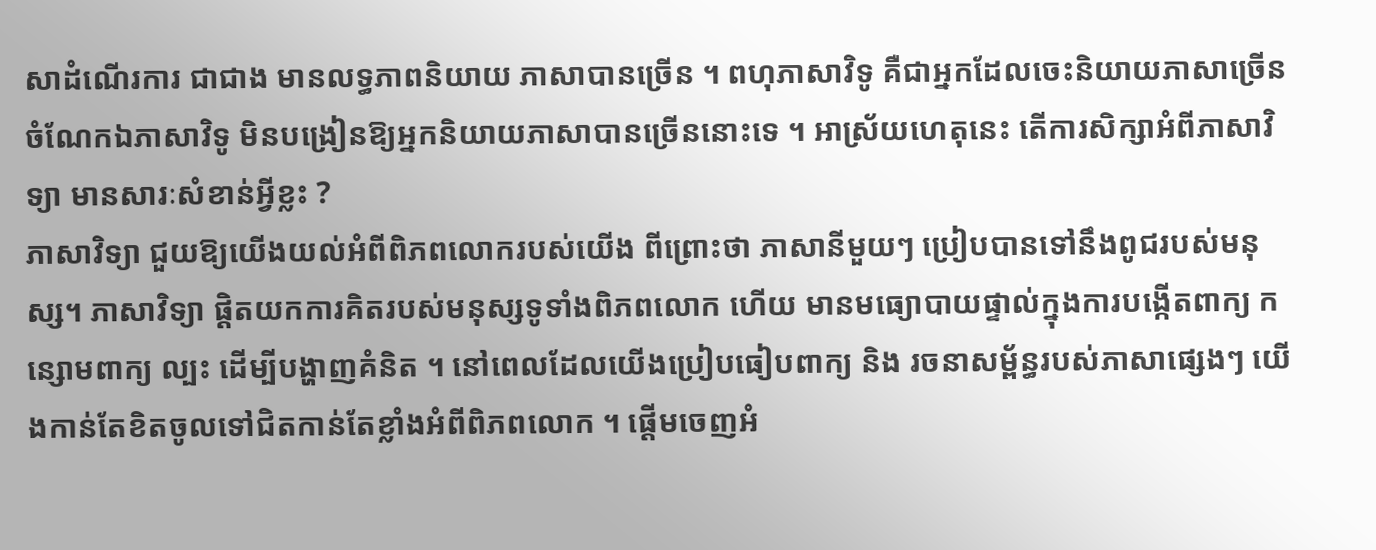សាដំណើរការ ជាជាង មានលទ្ធភាពនិយាយ ភាសាបានច្រើន ។ ពហុភាសាវិទូ គឺជាអ្នកដែលចេះនិយាយភាសាច្រើន ចំណែកឯភាសាវិទូ មិនបង្រៀនឱ្យអ្នកនិយាយភាសាបានច្រើននោះទេ ។ អាស្រ័យហេតុនេះ តើការសិក្សាអំពីភាសាវិទ្យា មានសារៈសំខាន់អ្វីខ្លះ ?
ភាសាវិទ្យា ជួយឱ្យយើងយល់អំពីពិភពលោករបស់យើង ពីព្រោះថា ភាសានីមួយៗ ប្រៀបបានទៅនឹងពូជរបស់មនុស្ស។ ភាសាវិទ្យា ផ្តិតយកការគិតរបស់មនុស្សទូទាំងពិភពលោក ហើយ មានមធ្យោបាយផ្ទាល់ក្នុងការបង្កើតពាក្យ កន្សោមពាក្យ ល្បះ ដើម្បីបង្ហាញគំនិត ។ នៅពេលដែលយើងប្រៀបធៀបពាក្យ និង រចនាសម្ព័ន្ធរបស់ភាសាផ្សេងៗ យើងកាន់តែខិតចូលទៅជិតកាន់តែខ្លាំងអំពីពិភពលោក ។ ផ្តើមចេញអំ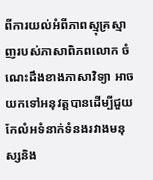ពីការយល់អំពីភាពស្មុគ្រស្មាញរបស់ភាសាពិភពលោក ចំណេះដឹងខាងភាសាវិទ្យា អាចយកទៅអនុវត្តបានដើម្បីជួយកែលំអទំនាក់ទំនងរវាងមនុស្សនិង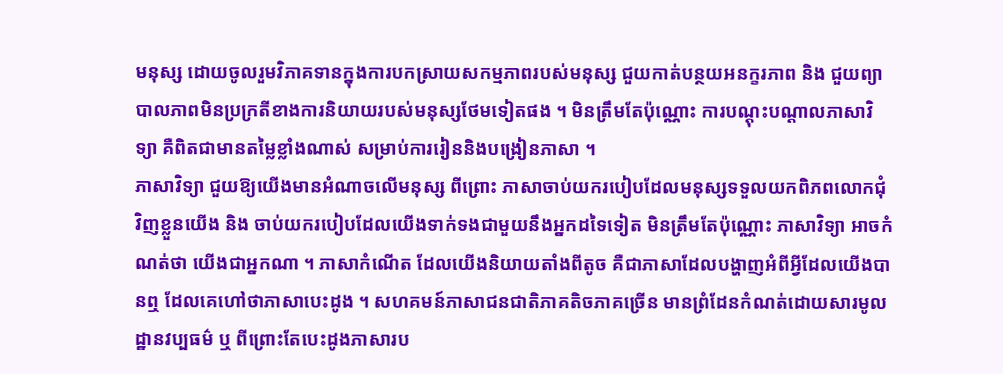មនុស្ស ដោយចូលរួមវិភាគទានក្នុងការបកស្រាយសកម្មភាពរបស់មនុស្ស ជួយកាត់បន្ថយអនក្ខរភាព និង ជួយព្យាបាលភាពមិនប្រក្រតីខាងការនិយាយរបស់មនុស្សថែមទៀតផង ។ មិនត្រឹមតែប៉ុណ្ណោះ ការបណ្ដុះបណ្តាលភាសាវិទ្យា គឺពិតជាមានតម្លៃខ្លាំងណាស់ សម្រាប់ការរៀននិងបង្រៀនភាសា ។
ភាសាវិទ្យា ជួយឱ្យយើងមានអំណាចលើមនុស្ស ពីព្រោះ ភាសាចាប់យករបៀបដែលមនុស្សទទួលយកពិភពលោកជុំវិញខ្លួនយើង និង ចាប់យករបៀបដែលយើងទាក់ទងជាមួយនឹងអ្នកដទៃទៀត មិនត្រឹមតែប៉ុណ្ណោះ ភាសាវិទ្យា អាចកំណត់ថា យើងជាអ្នកណា ។ ភាសាកំណើត ដែលយើងនិយាយតាំងពីតូច គឺជាភាសាដែលបង្ហាញអំពីអ្វីដែលយើងបានឮ ដែលគេហៅថាភាសាបេះដូង ។ សហគមន៍ភាសាជនជាតិភាគតិចភាគច្រើន មានព្រំដែនកំណត់ដោយសារមូលដ្ឋានវប្បធម៌ ឬ ពីព្រោះតែបេះដូងភាសារប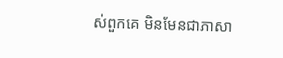ស់ពួកគេ មិនមែនជាភាសា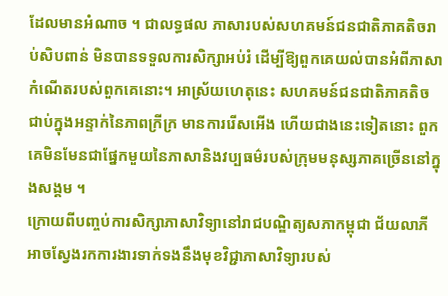ដែលមានអំណាច ។ ជាលទ្ធផល ភាសារបស់សហគមន៍ជនជាតិភាគតិចរាប់សិបពាន់ មិនបានទទួលការសិក្សាអប់រំ ដើម្បីឱ្យពួកគេយល់បានអំពីភាសាកំណើតរបស់ពួកគេនោះ។ អាស្រ័យហេតុនេះ សហគមន៍ជនជាតិភាគតិច ជាប់ក្នុងអន្ទាក់នៃភាពក្រីក្រ មានការរើសអើង ហើយជាងនេះទៀតនោះ ពួកគេមិនមែនជាផ្នែកមួយនៃភាសានិងវប្បធម៌របស់ក្រុមមនុស្សភាគច្រើននៅក្នុងសង្គម ។
ក្រោយពីបញ្ចប់ការសិក្សាភាសាវិទ្យានៅរាជបណ្ឌិត្យសភាកម្ពុជា ជ័យលាភីអាចស្វែងរកការងារទាក់ទងនឹងមុខវិជ្ជាភាសាវិទ្យារបស់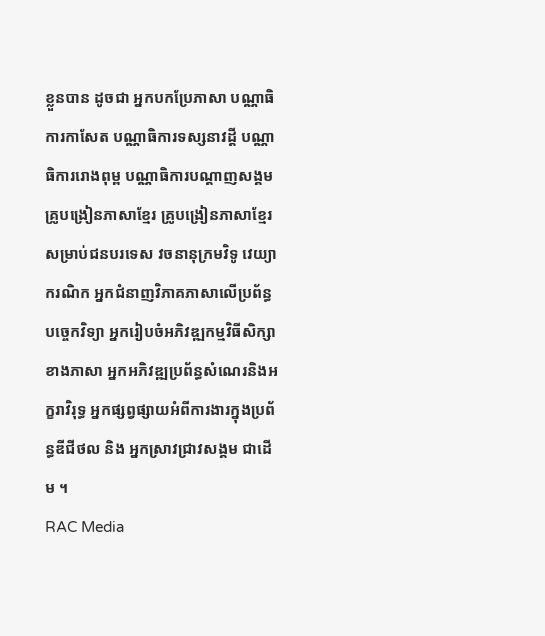ខ្លួនបាន ដូចជា អ្នកបកប្រែភាសា បណ្ណាធិការកាសែត បណ្ណាធិការទស្សនាវដ្តី បណ្ណាធិការរោងពុម្ព បណ្ណាធិការបណ្តាញសង្គម គ្រូបង្រៀនភាសាខ្មែរ គ្រូបង្រៀនភាសាខ្មែរសម្រាប់ជនបរទេស វចនានុក្រមវិទូ វេយ្យាករណិក អ្នកជំនាញវិភាគភាសាលើប្រព័ន្ធបច្ចេកវិទ្យា អ្នករៀបចំអភិវឌ្ឍកម្មវិធីសិក្សាខាងភាសា អ្នកអភិវឌ្ឍប្រព័ន្ធសំណេរនិងអក្ខរាវិរុទ្ធ អ្នកផ្សព្វផ្សាយអំពីការងារក្នុងប្រព័ន្ធឌីជីថល និង អ្នកស្រាវជ្រាវសង្គម ជាដើម ។
RAC Media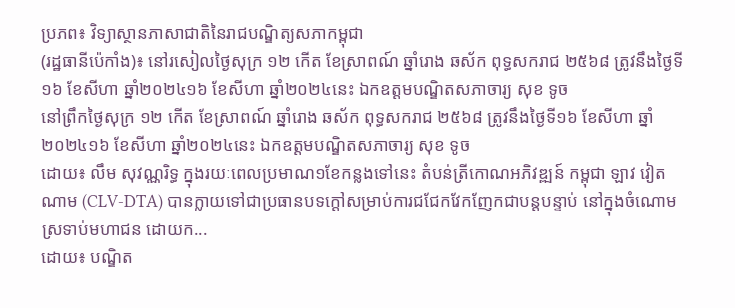ប្រភព៖ វិទ្យាស្ថានភាសាជាតិនៃរាជបណ្ឌិត្យសភាកម្ពុជា
(រដ្ឋធានីប៉េកាំង)៖ នៅរសៀលថ្ងៃសុក្រ ១២ កើត ខែស្រាពណ៍ ឆ្នាំរោង ឆស័ក ពុទ្ធសករាជ ២៥៦៨ ត្រូវនឹងថ្ងៃទី១៦ ខែសីហា ឆ្នាំ២០២៤១៦ ខែសីហា ឆ្នាំ២០២៤នេះ ឯកឧត្ដមបណ្ឌិតសភាចារ្យ សុខ ទូច
នៅព្រឹកថ្ងៃសុក្រ ១២ កើត ខែស្រាពណ៍ ឆ្នាំរោង ឆស័ក ពុទ្ធសករាជ ២៥៦៨ ត្រូវនឹងថ្ងៃទី១៦ ខែសីហា ឆ្នាំ២០២៤១៦ ខែសីហា ឆ្នាំ២០២៤នេះ ឯកឧត្ដមបណ្ឌិតសភាចារ្យ សុខ ទូច
ដោយ៖ លឹម សុវណ្ណរិទ្ធ ក្នុងរយៈពេលប្រមាណ១ខែកន្លងទៅនេះ តំបន់ត្រីកោណអភិវឌ្ឍន៍ កម្ពុជា ឡាវ វៀតណាម (CLV-DTA) បានក្លាយទៅជាប្រធានបទក្ដៅសម្រាប់ការជជែកវែកញែកជាបន្តបន្ទាប់ នៅក្នុងចំណោមស្រទាប់មហាជន ដោយក...
ដោយ៖ បណ្ឌិត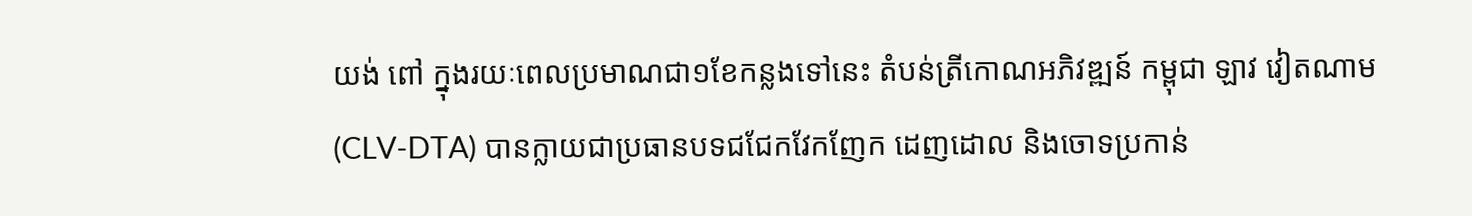យង់ ពៅ ក្នុងរយៈពេលប្រមាណជា១ខែកន្លងទៅនេះ តំបន់ត្រីកោណអភិវឌ្ឍន៍ កម្ពុជា ឡាវ វៀតណាម (CLV-DTA) បានក្លាយជាប្រធានបទជជែកវែកញែក ដេញដោល និងចោទប្រកាន់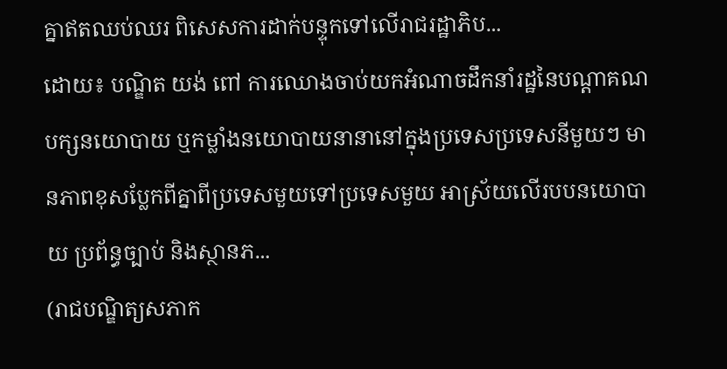គ្នាឥតឈប់ឈរ ពិសេសការដាក់បន្ទុកទៅលើរាជរដ្ឋាភិប...
ដោយ៖ បណ្ឌិត យង់ ពៅ ការឈោងចាប់យកអំណាចដឹកនាំរដ្ឋនៃបណ្ដាគណបក្សនយោបាយ ឬកម្លាំងនយោបាយនានានៅក្នុងប្រទេសប្រទេសនីមួយៗ មានភាពខុសប្លែកពីគ្នាពីប្រទេសមួយទៅប្រទេសមួយ អាស្រ័យលើរបបនយោបាយ ប្រព័ន្ធច្បាប់ និងស្ថានភ...
(រាជបណ្ឌិត្យសភាក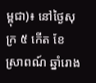ម្ពុជា)៖ នៅថ្ងៃសុក្រ ៥ កើត ខែស្រាពណ៍ ឆ្នាំរោង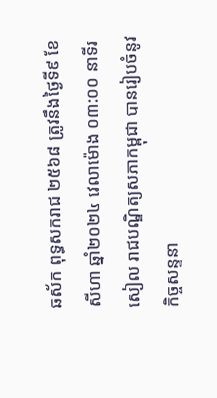ឆស័ក ពុទ្ធសករាជ ២៥៦៨ ត្រូវនឹងថ្ងៃទី៩ ខែសីហា ឆ្នាំ២០២៤ វេលាម៉ោង ០៣:០០ នាទីរសៀល រាជបណ្ឌិត្យសភាកម្ពុជា បានរៀបចំនូវកិច្ចសន្ទនា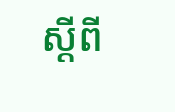ស្ដីពី